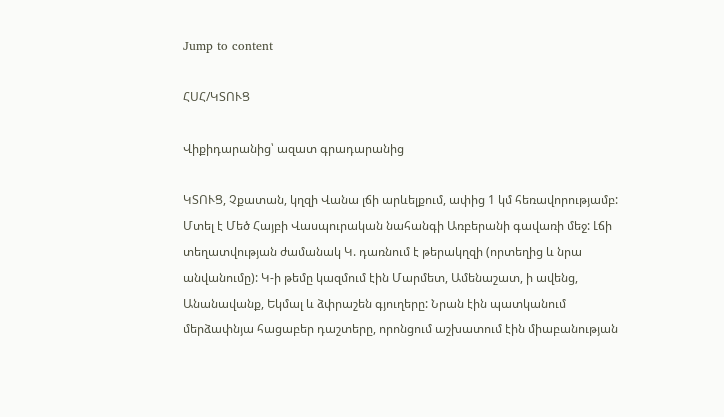Jump to content

ՀՍՀ/ԿՏՈՒՑ

Վիքիդարանից՝ ազատ գրադարանից

ԿՏՈՒՑ, Չքատան, կղզի Վանա լճի արևելքում, ափից 1 կմ հեռավորությամբ: Մտել է Մեծ Հայբի Վասպուրական նահանգի Առբերանի գավառի մեջ: Լճի տեղատվության ժամանակ Կ. դառնում է թերակղզի (որտեղից և նրա անվանումը): Կ-ի թեմը կազմում էին Մարմետ, Ամենաշատ, ի ավենց, Անանավանք, Եկմալ և ձփրաշեն գյուղերը: Նրան էին պատկանում մերձափնյա հացաբեր դաշտերը, որոնցում աշխատում էին միաբանության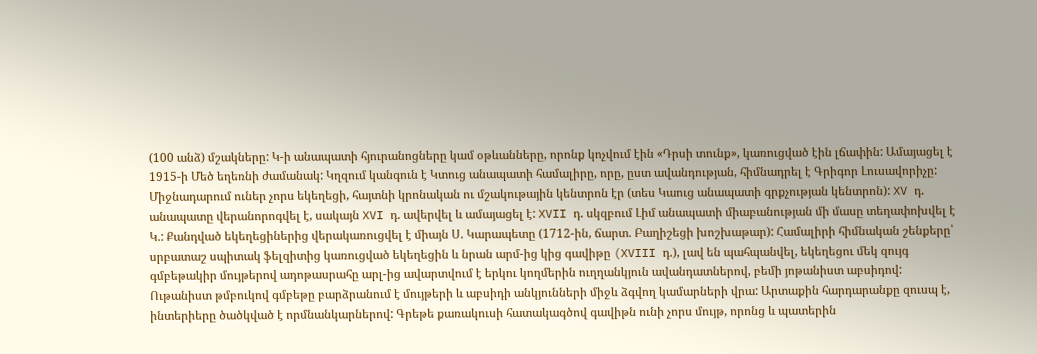(100 անձ) մշակները: Կ-ի անապատի հյուրանոցները կամ օթևանները, որոնք կոչվում էին «Դրսի տունք», կառուցված էին լճափին: Ամայացել է 1915-ի Մեծ եղեռնի ժամանակ: Կղզում կանգուն է Կտուց անապատի համալիրը, որը, ըստ ավանդության, հիմնադրել է Գրիգոր Լուսավորիչը: Միջնադարում ուներ չորս եկեղեցի, հայտնի կրոնական ու մշակութային կենտրոն էր (տես Կաուց անապատի գրքչության կենտրոն): XV դ. անապատը վերանորոգվել է, սակայն XVI դ. ավերվել և ամայացել է: XVII դ. սկզբում Լիմ անապատի միաբանության մի մասը տեղափոխվել է Կ.: Քանդված եկեղեցիներից վերակառուցվել է միայն Ս. Կարապետը (1712-ին, ճարտ. Բաղիշեցի խոշխաթար): Համալիրի հիմնական շենքերը՝ սրբատաշ սպիտակ ֆելզիտից կառուցված եկեղեցին և նրան արմ-ից կից գավիթը (XVIII դ.), լավ են պահպանվել, եկեղեցու մեկ զույգ գմբեթակիր մույթերով ադոթասրահը արլ-ից ավարտվում է երկու կողմերին ուղղանկյուն ավանդատներով, բեմի յոթանիստ աբսիդով: Ութանիստ թմբուկով գմբեթը բարձրանում է մույթերի և աբսիդի անկյունների միջև ձգվող կամարների վրա: Արտաքին հարդարանքը զուսպ է, ինտերիերը ծածկված է որմնանկարներով: Գրեթե քառակուսի հատակագծով գավիթն ունի չորս մույթ, որոնց և պատերին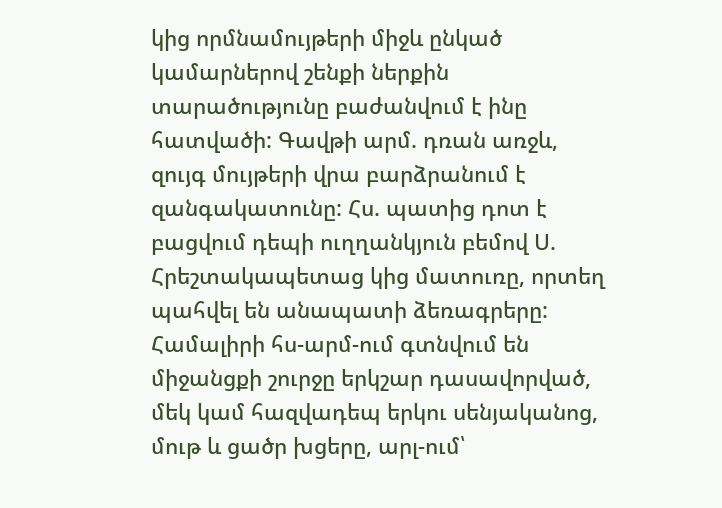կից որմնամույթերի միջև ընկած կամարներով շենքի ներքին տարածությունը բաժանվում է ինը հատվածի: Գավթի արմ. դռան առջև, զույգ մույթերի վրա բարձրանում է զանգակատունը: Հս. պատից դոտ է բացվում դեպի ուղղանկյուն բեմով Ս. Հրեշտակապետաց կից մատուռը, որտեղ պահվել են անապատի ձեռագրերը: Համալիրի հս-արմ-ում գտնվում են միջանցքի շուրջը երկշար դասավորված, մեկ կամ հազվադեպ երկու սենյականոց, մութ և ցածր խցերը, արլ-ում՝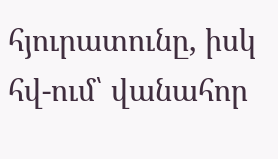հյուրատունը, իսկ հվ-ում՝ վանահոր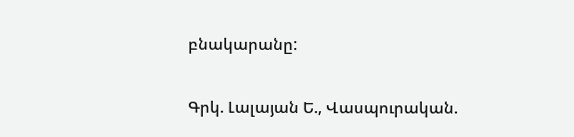բնակարանը:

Գրկ. Լալայան Ե., Վասպուրական.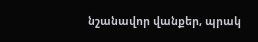նշանավոր վանքեր, պրակ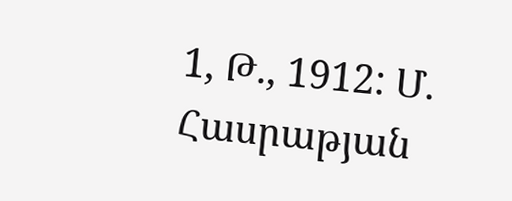1, Թ., 1912: Մ. Հասրաթյան